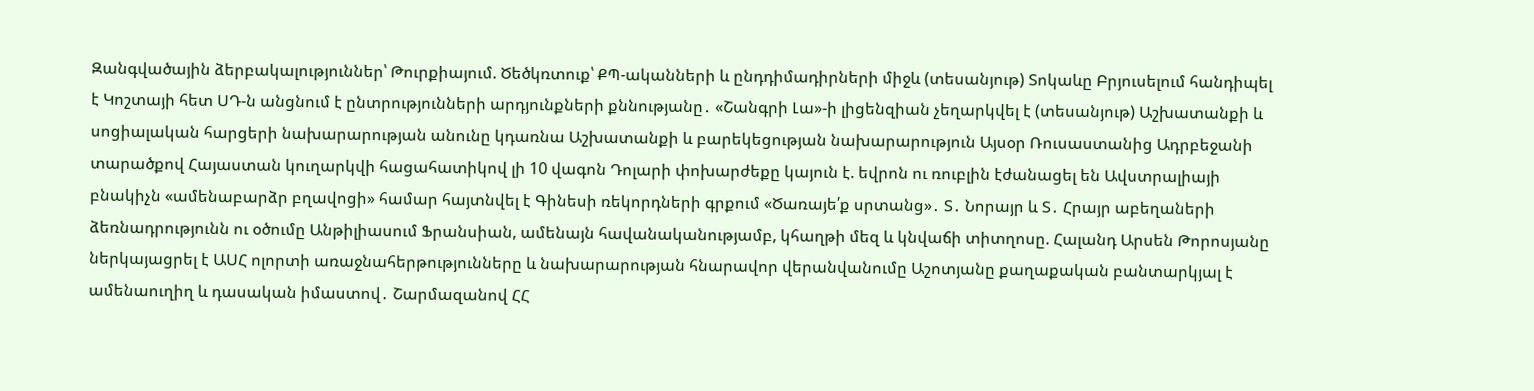Զանգվածային ձերբակալություններ՝ Թուրքիայում. Ծեծկռտուք՝ ՔՊ-ականների և ընդդիմադիրների միջև (տեսանյութ) Տոկաևը Բրյուսելում հանդիպել է Կոշտայի հետ ՍԴ-ն անցնում է ընտրությունների արդյունքների քննությանը․ «Շանգրի Լա»-ի լիցենզիան չեղարկվել է (տեսանյութ) Աշխատանքի և սոցիալական հարցերի նախարարության անունը կդառնա Աշխատանքի և բարեկեցության նախարարություն Այսօր Ռուսաստանից Ադրբեջանի տարածքով Հայաստան կուղարկվի հացահատիկով լի 10 վագոն Դոլարի փոխարժեքը կայուն է. եվրոն ու ռուբլին էժանացել են Ավստրալիայի բնակիչն «ամենաբարձր բղավոցի» համար հայտնվել է Գինեսի ռեկորդների գրքում «Ծառայե՛ք սրտանց»․ Տ․ Նորայր և Տ․ Հրայր աբեղաների ձեռնադրությունն ու օծումը Անթիլիասում Ֆրանսիան, ամենայն հավանականությամբ, կհաղթի մեզ և կնվաճի տիտղոսը. Հալանդ Արսեն Թորոսյանը ներկայացրել է ԱՍՀ ոլորտի առաջնահերթությունները և նախարարության հնարավոր վերանվանումը Աշոտյանը քաղաքական բանտարկյալ է ամենաուղիղ և դասական իմաստով․ Շարմազանով ՀՀ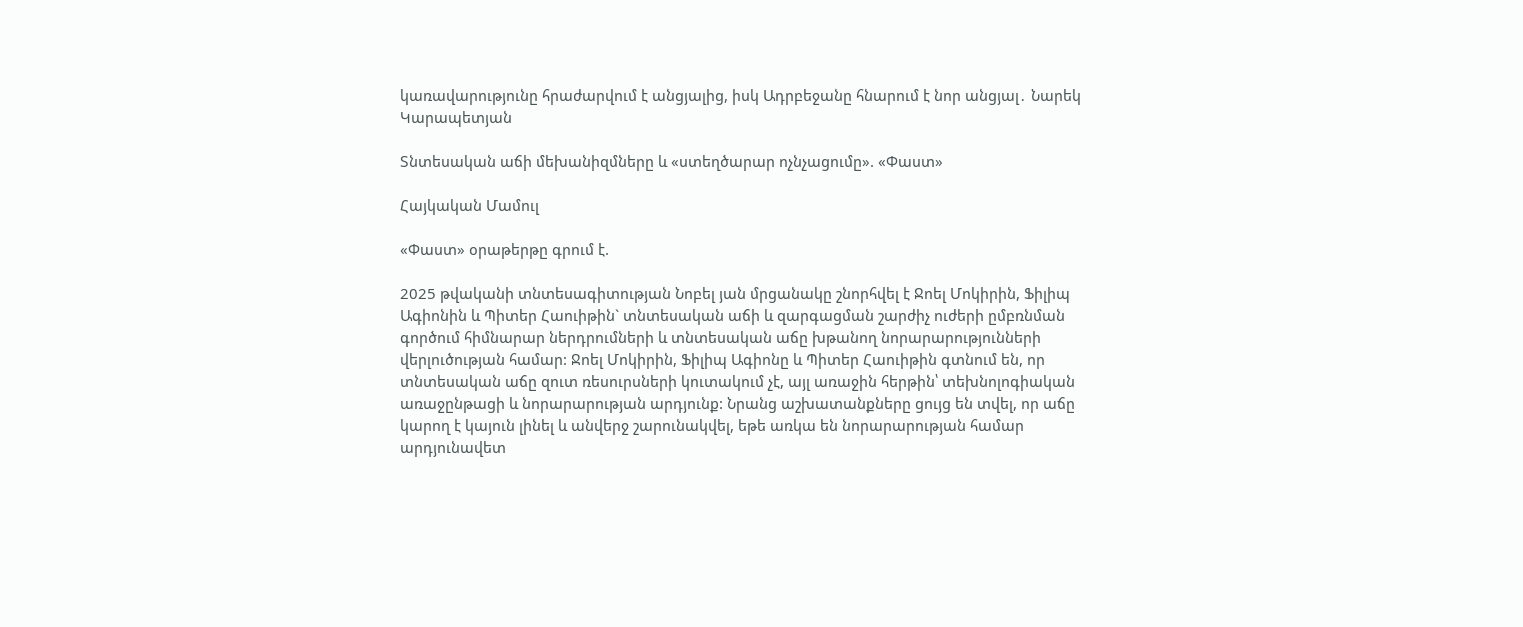կառավարությունը հրաժարվում է անցյալից, իսկ Ադրբեջանը հնարում է նոր անցյալ․ Նարեկ Կարապետյան

Տնտեսական աճի մեխանիզմները և «ստեղծարար ոչնչացումը». «Փաստ»

Հայկական Մամուլ

«Փաստ» օրաթերթը գրում է.

2025 թվականի տնտեսագիտության Նոբել յան մրցանակը շնորհվել է Ջոել Մոկիրին, Ֆիլիպ Ագիոնին և Պիտեր Հաուիթին` տնտեսական աճի և զարգացման շարժիչ ուժերի ըմբռնման գործում հիմնարար ներդրումների և տնտեսական աճը խթանող նորարարությունների վերլուծության համար: Ջոել Մոկիրին, Ֆիլիպ Ագիոնը և Պիտեր Հաուիթին գտնում են, որ տնտեսական աճը զուտ ռեսուրսների կուտակում չէ, այլ առաջին հերթին՝ տեխնոլոգիական առաջընթացի և նորարարության արդյունք: Նրանց աշխատանքները ցույց են տվել, որ աճը կարող է կայուն լինել և անվերջ շարունակվել, եթե առկա են նորարարության համար արդյունավետ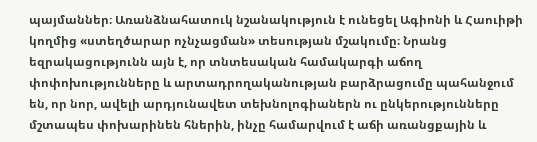պայմաններ։ Առանձնահատուկ նշանակություն է ունեցել Ագիոնի և Հաուիթի կողմից «ստեղծարար ոչնչացման» տեսության մշակումը։ Նրանց եզրակացությունն այն է, որ տնտեսական համակարգի աճող փոփոխությունները և արտադրողականության բարձրացումը պահանջում են, որ նոր, ավելի արդյունավետ տեխնոլոգիաներն ու ընկերությունները մշտապես փոխարինեն հներին, ինչը համարվում է աճի առանցքային և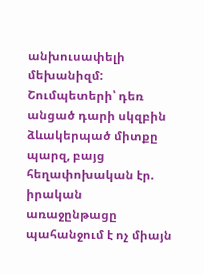անխուսափելի մեխանիզմ: Շումպետերի՝ դեռ անցած դարի սկզբին ձևակերպած միտքը պարզ, բայց հեղափոխական էր. իրական առաջընթացը պահանջում է ոչ միայն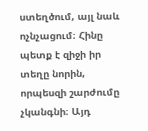ստեղծում, այլ նաև ոչնչացում։ Հինը պետք է զիջի իր տեղը նորին, որպեսզի շարժումը չկանգնի։ Այդ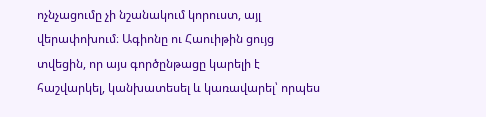ոչնչացումը չի նշանակում կորուստ, այլ վերափոխում։ Ագիոնը ու Հաուիթին ցույց տվեցին, որ այս գործընթացը կարելի է հաշվարկել, կանխատեսել և կառավարել՝ որպես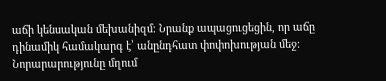աճի կենսական մեխանիզմ։ Նրանք ապացուցեցին, որ աճը դինամիկ համակարգ է՝ անընդհատ փոփոխության մեջ։ Նորարարությունը մղում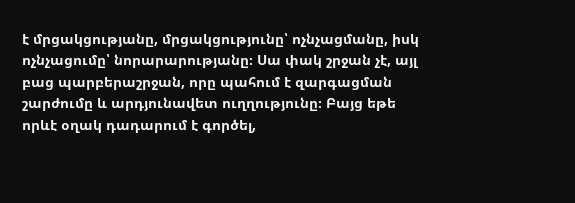է մրցակցությանը, մրցակցությունը՝ ոչնչացմանը, իսկ ոչնչացումը՝ նորարարությանը։ Սա փակ շրջան չէ, այլ բաց պարբերաշրջան, որը պահում է զարգացման շարժումը և արդյունավետ ուղղությունը։ Բայց եթե որևէ օղակ դադարում է գործել,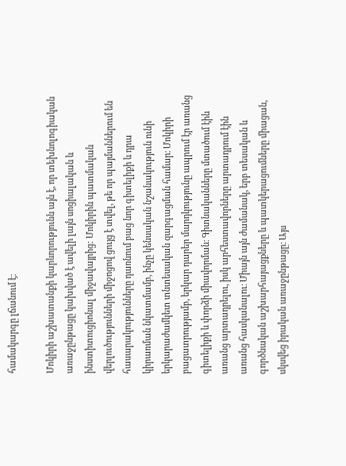համակարգը լճանում է։

Մոկիրի աշխատանքի կարևորությունն այն է, որ տեխնոլոգիական առաջընթացը կախված է ավելի լայն սոցիալական և ինստիտուցիոնալ միջավայրից: Մոկիրին պատմական վերլուծությունների միջոցով ցույց է տվել, թե որ պայմաններում են հասարակությունները դառնում բաց նոր գիտելիքի և դրա կիրառման նկատմամբ, ինչը կենսական նշանակություն ունի երկարաժամկետ տնտեսական զարգացման համար։ Մոկիրի բացատրությամբ, երկար դարեր մարդկությունը ապրում էր առանց գիտելիքի և փորձի միավորման։ Գիտնականները մտածում էին առանց արտադրելու, իսկ արհեստավորները արտադրում էին առանց հասկանալու։ Միայն այն ժամանակ, երբ տեսական և գործնական աշխարհայացքները և պատկերացումները միացան, սկսվեց իրական առաջընթացը։ Այս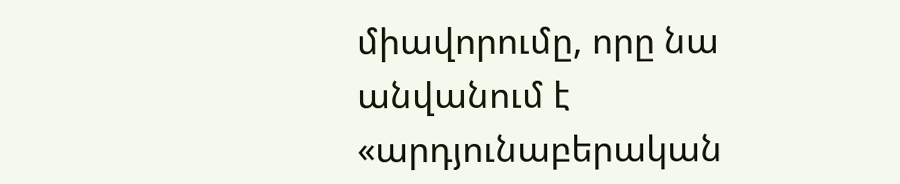միավորումը, որը նա անվանում է «արդյունաբերական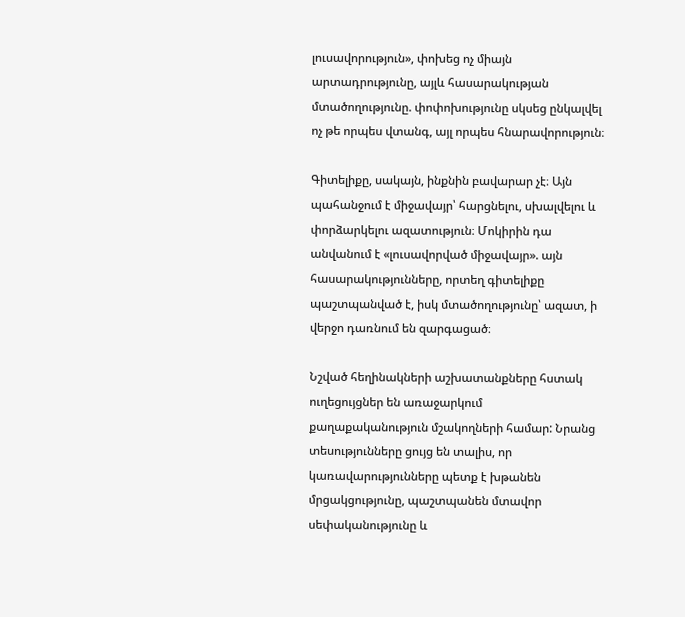լուսավորություն», փոխեց ոչ միայն արտադրությունը, այլև հասարակության մտածողությունը. փոփոխությունը սկսեց ընկալվել ոչ թե որպես վտանգ, այլ որպես հնարավորություն։

Գիտելիքը, սակայն, ինքնին բավարար չէ։ Այն պահանջում է միջավայր՝ հարցնելու, սխալվելու և փորձարկելու ազատություն։ Մոկիրին դա անվանում է «լուսավորված միջավայր». այն հասարակությունները, որտեղ գիտելիքը պաշտպանված է, իսկ մտածողությունը՝ ազատ, ի վերջո դառնում են զարգացած։

Նշված հեղինակների աշխատանքները հստակ ուղեցույցներ են առաջարկում քաղաքականություն մշակողների համար: Նրանց տեսությունները ցույց են տալիս, որ կառավարությունները պետք է խթանեն մրցակցությունը, պաշտպանեն մտավոր սեփականությունը և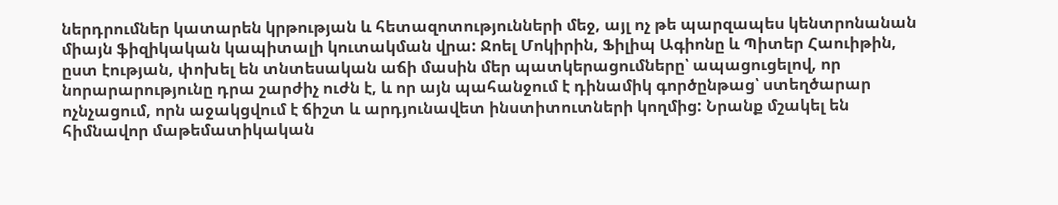ներդրումներ կատարեն կրթության և հետազոտությունների մեջ, այլ ոչ թե պարզապես կենտրոնանան միայն ֆիզիկական կապիտալի կուտակման վրա: Ջոել Մոկիրին, Ֆիլիպ Ագիոնը և Պիտեր Հաուիթին, ըստ էության, փոխել են տնտեսական աճի մասին մեր պատկերացումները՝ ապացուցելով, որ նորարարությունը դրա շարժիչ ուժն է, և որ այն պահանջում է դինամիկ գործընթաց՝ ստեղծարար ոչնչացում, որն աջակցվում է ճիշտ և արդյունավետ ինստիտուտների կողմից: Նրանք մշակել են հիմնավոր մաթեմատիկական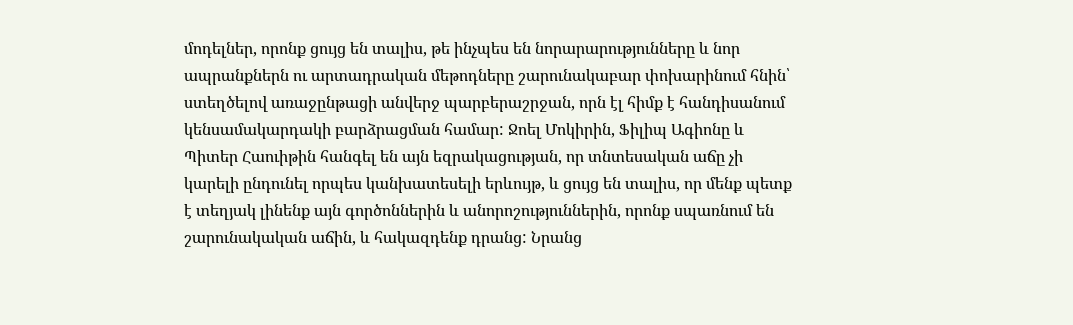մոդելներ, որոնք ցույց են տալիս, թե ինչպես են նորարարությունները և նոր ապրանքներն ու արտադրական մեթոդները շարունակաբար փոխարինում հնին՝ ստեղծելով առաջընթացի անվերջ պարբերաշրջան, որն էլ հիմք է հանդիսանում կենսամակարդակի բարձրացման համար: Ջոել Մոկիրին, Ֆիլիպ Ագիոնը և Պիտեր Հաուիթին հանգել են այն եզրակացության, որ տնտեսական աճը չի կարելի ընդունել որպես կանխատեսելի երևույթ, և ցույց են տալիս, որ մենք պետք է տեղյակ լինենք այն գործոններին և անորոշություններին, որոնք սպառնում են շարունակական աճին, և հակազդենք դրանց: Նրանց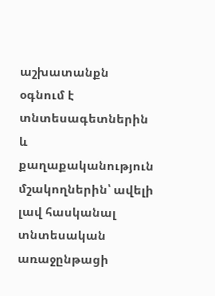աշխատանքն օգնում է տնտեսագետներին և քաղաքականություն մշակողներին՝ ավելի լավ հասկանալ տնտեսական առաջընթացի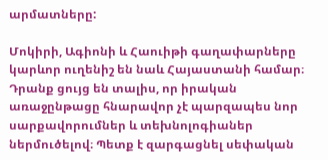արմատները:

Մոկիրի, Ագիոնի և Հաուիթի գաղափարները կարևոր ուղենիշ են նաև Հայաստանի համար։ Դրանք ցույց են տալիս, որ իրական առաջընթացը հնարավոր չէ պարզապես նոր սարքավորումներ և տեխնոլոգիաներ ներմուծելով։ Պետք է զարգացնել սեփական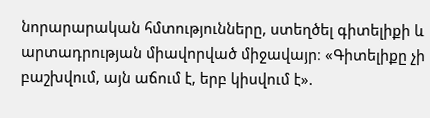նորարարական հմտությունները, ստեղծել գիտելիքի և արտադրության միավորված միջավայր։ «Գիտելիքը չի բաշխվում, այն աճում է, երբ կիսվում է».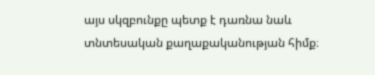այս սկզբունքը պետք է դառնա նաև տնտեսական քաղաքականության հիմք։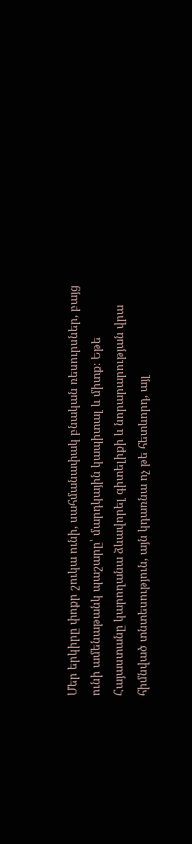Մեր երկիրը փոքր շուկա ունի, սահմանափակ բնական ռեսուրսներ, բայց ունի ամենաթանկ պաշարը՝ մարդկային կապիտալ և միտք։ Եթե Հայաստանը կարողանա ձևավորել գիտելիքի և նորարարության վրա հիմնված տնտեսություն, այն կդառնա ոչ թե հետևորդ, այլ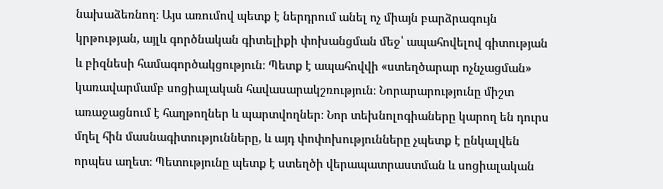նախաձեռնող։ Այս առումով պետք է ներդրում անել ոչ միայն բարձրագույն կրթության, այլև գործնական գիտելիքի փոխանցման մեջ՝ ապահովելով գիտության և բիզնեսի համագործակցություն։ Պետք է ապահովվի «ստեղծարար ոչնչացման» կառավարմամբ սոցիալական հավասարակշռություն։ Նորարարությունը միշտ առաջացնում է հաղթողներ և պարտվողներ։ Նոր տեխնոլոգիաները կարող են դուրս մղել հին մասնագիտությունները, և այդ փոփոխությունները չպետք է ընկալվեն որպես աղետ։ Պետությունը պետք է ստեղծի վերապատրաստման և սոցիալական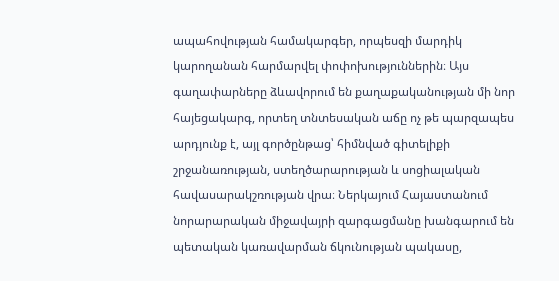ապահովության համակարգեր, որպեսզի մարդիկ կարողանան հարմարվել փոփոխություններին։ Այս գաղափարները ձևավորում են քաղաքականության մի նոր հայեցակարգ, որտեղ տնտեսական աճը ոչ թե պարզապես արդյունք է, այլ գործընթաց՝ հիմնված գիտելիքի շրջանառության, ստեղծարարության և սոցիալական հավասարակշռության վրա։ Ներկայում Հայաստանում նորարարական միջավայրի զարգացմանը խանգարում են պետական կառավարման ճկունության պակասը,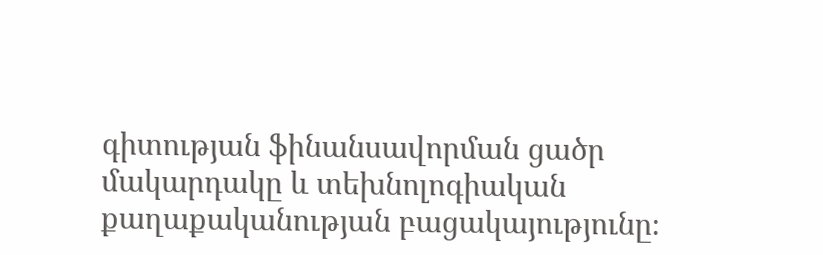գիտության ֆինանսավորման ցածր մակարդակը և տեխնոլոգիական քաղաքականության բացակայությունը։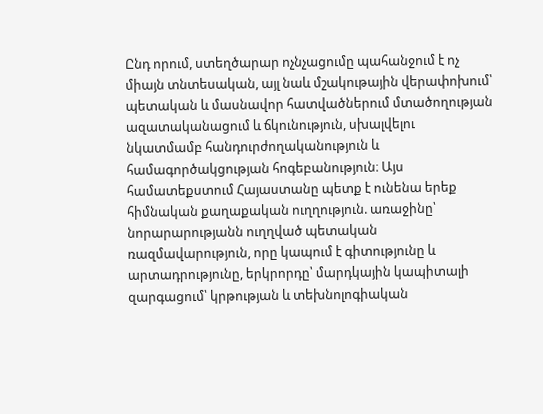Ընդ որում, ստեղծարար ոչնչացումը պահանջում է ոչ միայն տնտեսական, այլ նաև մշակութային վերափոխում՝ պետական և մասնավոր հատվածներում մտածողության ազատականացում և ճկունություն, սխալվելու նկատմամբ հանդուրժողականություն և համագործակցության հոգեբանություն։ Այս համատեքստում Հայաստանը պետք է ունենա երեք հիմնական քաղաքական ուղղություն. առաջինը՝ նորարարությանն ուղղված պետական ռազմավարություն, որը կապում է գիտությունը և արտադրությունը, երկրորդը՝ մարդկային կապիտալի զարգացում՝ կրթության և տեխնոլոգիական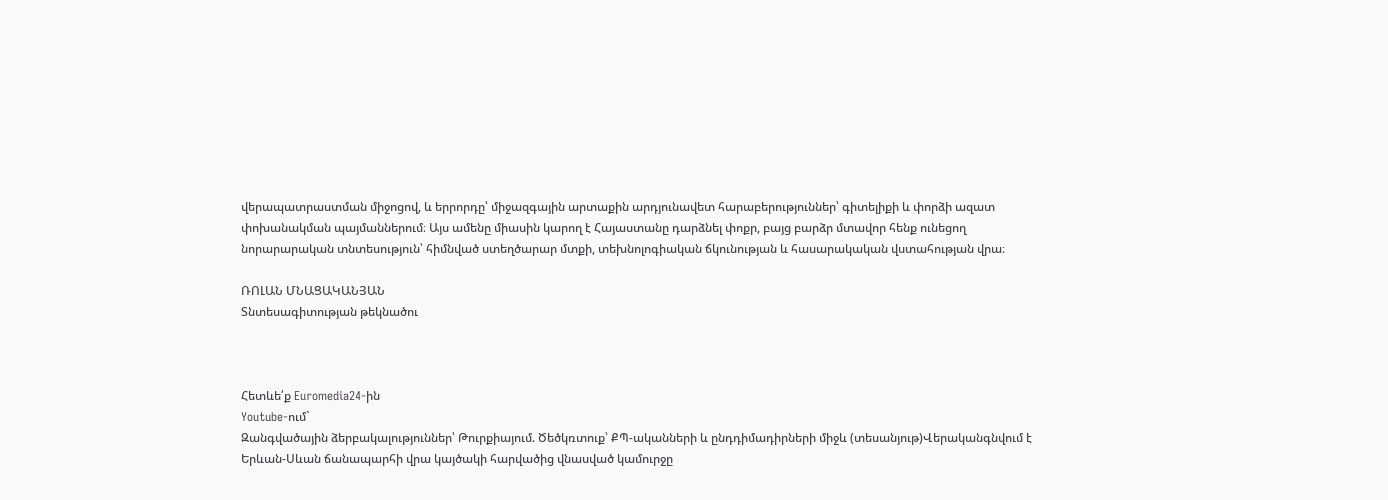վերապատրաստման միջոցով, և երրորդը՝ միջազգային արտաքին արդյունավետ հարաբերություններ՝ գիտելիքի և փորձի ազատ փոխանակման պայմաններում։ Այս ամենը միասին կարող է Հայաստանը դարձնել փոքր, բայց բարձր մտավոր հենք ունեցող նորարարական տնտեսություն՝ հիմնված ստեղծարար մտքի, տեխնոլոգիական ճկունության և հասարակական վստահության վրա։

ՌՈԼԱՆ ՄՆԱՑԱԿԱՆՅԱՆ
Տնտեսագիտության թեկնածու



Հետևե՛ք Euromedia24-ին
Youtube-ում`
Զանգվածային ձերբակալություններ՝ Թուրքիայում. Ծեծկռտուք՝ ՔՊ-ականների և ընդդիմադիրների միջև (տեսանյութ)Վերականգնվում է Երևան-Սևան ճանապարհի վրա կայծակի հարվածից վնասված կամուրջը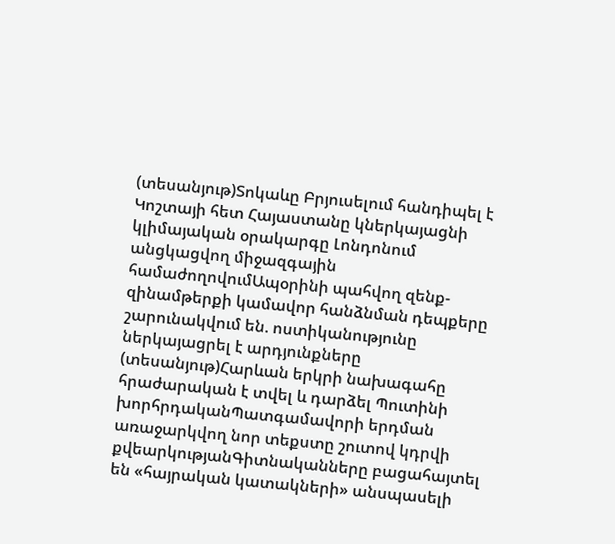(տեսանյութ)Տոկաևը Բրյուսելում հանդիպել է Կոշտայի հետ Հայաստանը կներկայացնի կլիմայական օրակարգը Լոնդոնում անցկացվող միջազգային համաժողովումԱպօրինի պահվող զենք-զինամթերքի կամավոր հանձնման դեպքերը շարունակվում են. ոստիկանությունը ներկայացրել է արդյունքները (տեսանյութ)Հարևան երկրի նախագահը հրաժարական է տվել և դարձել Պուտինի խորհրդականՊատգամավորի երդման առաջարկվող նոր տեքստը շուտով կդրվի քվեարկությանԳիտնականները բացահայտել են «հայրական կատակների» անսպասելի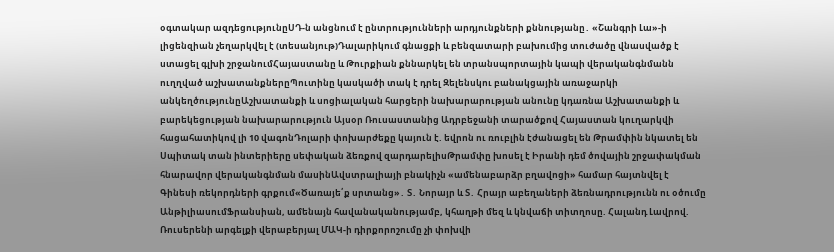օգտակար ազդեցությունըՍԴ-ն անցնում է ընտրությունների արդյունքների քննությանը․ «Շանգրի Լա»-ի լիցենզիան չեղարկվել է (տեսանյութ)Դալարիկում գնացքի և բենզատարի բախումից տուժածը վնասվածք է ստացել գլխի շրջանումՀայաստանը և Թուրքիան քննարկել են տրանսպորտային կապի վերականգնմանն ուղղված աշխատանքներըՊուտինը կասկածի տակ է դրել Զելենսկու բանակցային առաջարկի անկեղծությունըԱշխատանքի և սոցիալական հարցերի նախարարության անունը կդառնա Աշխատանքի և բարեկեցության նախարարություն Այսօր Ռուսաստանից Ադրբեջանի տարածքով Հայաստան կուղարկվի հացահատիկով լի 10 վագոնԴոլարի փոխարժեքը կայուն է. եվրոն ու ռուբլին էժանացել են Թրամփին նկատել են Սպիտակ տան ինտերիերը սեփական ձեռքով զարդարելիսԹրամփը խոսել է Իրանի դեմ ծովային շրջափակման հնարավոր վերականգնման մասինԱվստրալիայի բնակիչն «ամենաբարձր բղավոցի» համար հայտնվել է Գինեսի ռեկորդների գրքում«Ծառայե՛ք սրտանց»․ Տ․ Նորայր և Տ․ Հրայր աբեղաների ձեռնադրությունն ու օծումը ԱնթիլիասումՖրանսիան, ամենայն հավանականությամբ, կհաղթի մեզ և կնվաճի տիտղոսը. Հալանդ Լավրով. Ռուսերենի արգելքի վերաբերյալ ՄԱԿ-ի դիրքորոշումը չի փոխվի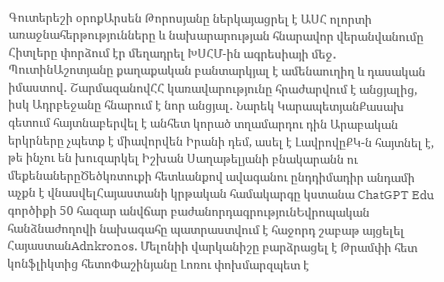Գուտերեշի օրոքԱրսեն Թորոսյանը ներկայացրել է ԱՍՀ ոլորտի առաջնահերթությունները և նախարարության հնարավոր վերանվանումը Հիտլերը փորձում էր մեղադրել ԽՍՀՄ-ին ագրեսիայի մեջ․ ՊուտինԱշոտյանը քաղաքական բանտարկյալ է ամենաուղիղ և դասական իմաստով․ ՇարմազանովՀՀ կառավարությունը հրաժարվում է անցյալից, իսկ Ադրբեջանը հնարում է նոր անցյալ․ Նարեկ ԿարապետյանՔասախ գետում հայտնաբերվել է անհետ կորած տղամարդու դին Արաբական երկրները չպետք է միավորվեն Իրանի դեմ, ասել է ԼավրովըՔԿ-ն հայտնել է, թե ինչու են խուզարկել Իշխան Սաղաթելյանի բնակարանն ու մեքենաներըԾեծկռտուքի հետևանքով ավագանու ընդդիմադիր անդամի աչքն է վնասվելՀայաստանի կրթական համակարգը կստանա ChatGPT Edu գործիքի 50 հազար անվճար բաժանորդագրությունԵվրոպական հանձնաժողովի նախագահը պատրաստվում է հաջորդ շաբաթ այցելել ՀայաստանAdnkronos. Մելոնիի վարկանիշը բարձրացել է Թրամփի հետ կոնֆլիկտից հետոՓաշինյանը Լոռու փոխմարզպետ է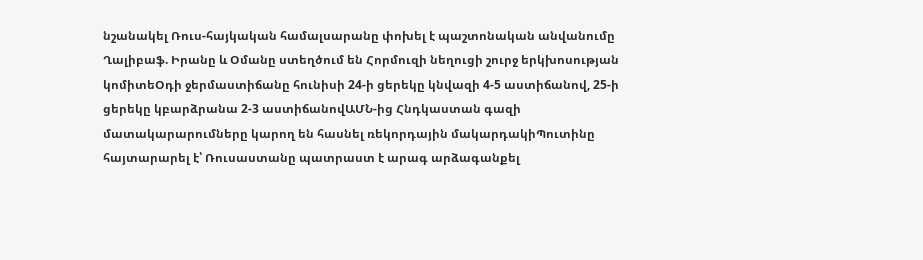նշանակել Ռուս-հայկական համալսարանը փոխել է պաշտոնական անվանումը Ղալիբաֆ. Իրանը և Օմանը ստեղծում են Հորմուզի նեղուցի շուրջ երկխոսության կոմիտեՕդի ջերմաստիճանը հունիսի 24-ի ցերեկը կնվազի 4-5 աստիճանով, 25-ի ցերեկը կբարձրանա 2-3 աստիճանովԱՄՆ-ից Հնդկաստան գազի մատակարարումները կարող են հասնել ռեկորդային մակարդակիՊուտինը հայտարարել է՝ Ռուսաստանը պատրաստ է արագ արձագանքել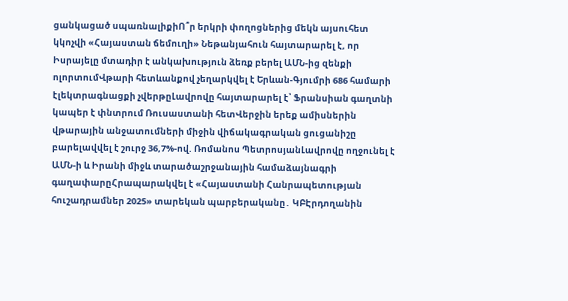ցանկացած սպառնալիքիՈ՞ր երկրի փողոցներից մեկն այսուհետ կկոչվի «Հայաստան ճեմուղի» Նեթանյահուն հայտարարել է, որ Իսրայելը մտադիր է անկախություն ձեռք բերել ԱՄՆ-ից զենքի ոլորտումՎթարի հետևանքով չեղարկվել է Երևան-Գյումրի 686 համարի էլեկտրագնացքի չվերթըԼավրովը հայտարարել է՝ Ֆրանսիան գաղտնի կապեր է փնտրում Ռուսաստանի հետՎերջին երեք ամիսներին վթարային անջատումների միջին վիճակագրական ցուցանիշը բարելավվել է շուրջ 36,7%-ով. Ռոմանոս ՊետրոսյանԼավրովը ողջունել է ԱՄՆ-ի և Իրանի միջև տարածաշրջանային համաձայնագրի գաղափարըՀրապարակվել է «Հայաստանի Հանրապետության հուշադրամներ 2025» տարեկան պարբերականը․ ԿԲԷրդողանին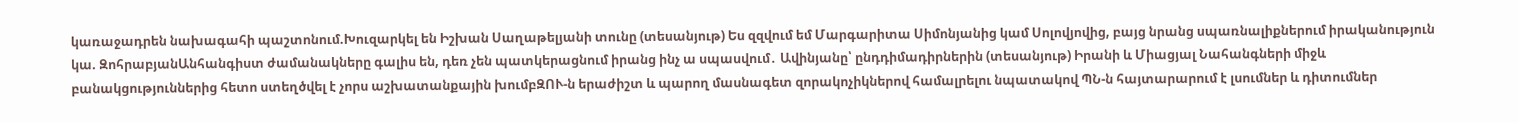կառաջադրեն նախագահի պաշտոնում.Խուզարկել են Իշխան Սաղաթելյանի տունը (տեսանյութ) Ես զզվում եմ Մարգարիտա Սիմոնյանից կամ Սոլովյովից, բայց նրանց սպառնալիքներում իրականություն կա. ԶոհրաբյանԱնհանգիստ ժամանակները գալիս են, դեռ չեն պատկերացնում իրանց ինչ ա սպասվում․ Ավինյանը՝ ընդդիմադիրներին (տեսանյութ) Իրանի և Միացյալ Նահանգների միջև բանակցություններից հետո ստեղծվել է չորս աշխատանքային խումբԶՈՒ-ն երաժիշտ և պարող մասնագետ զորակոչիկներով համալրելու նպատակով ՊՆ-ն հայտարարում է լսումներ և դիտումներ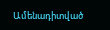Ամենադիտված